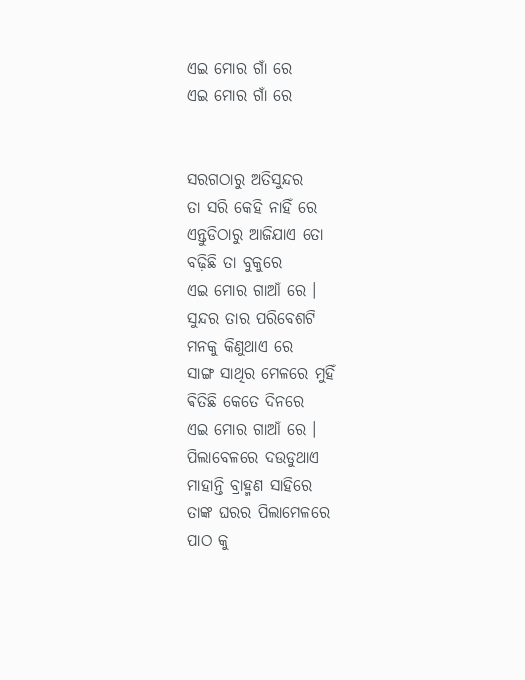ଏଇ ମୋର ଗାଁ ରେ
ଏଇ ମୋର ଗାଁ ରେ


ସରଗଠାରୁ ଅତିସୁନ୍ଦର
ତା ସରି କେହି ନାହିଁ ରେ
ଏନ୍ତୁଡିଠାରୁ ଆଜିଯାଏ ତୋ
ବଢ଼ିଛି ତା ବୁକୁରେ
ଏଇ ମୋର ଗାଆଁ ରେ ।
ସୁନ୍ଦର ତାର ପରିବେଶଟି
ମନକୁ କିଣୁଥାଏ ରେ
ସାଙ୍ଗ ସାଥିର ମେଳରେ ମୁହିଁ
ଵିତିଛି କେତେ ଦିନରେ
ଏଇ ମୋର ଗାଆଁ ରେ ।
ପିଲାବେଳରେ ଦଉଡୁଥାଏ
ମାହାନ୍ତି ବ୍ରାହ୍ମଣ ସାହିରେ
ତାଙ୍କ ଘରର ପିଲାମେଳରେ
ପାଠ କୁ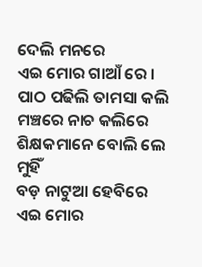ଦେଲି ମନରେ
ଏଇ ମୋର ଗାଆଁ ରେ ।
ପାଠ ପଢିଲି ତାମସା କଲି
ମଞ୍ଚରେ ନାଚ କଲିରେ
ଶିକ୍ଷକମାନେ ବୋଲି ଲେ ମୁହିଁ
ବଡ଼ ନାଟୁଆ ହେବିରେ
ଏଇ ମୋର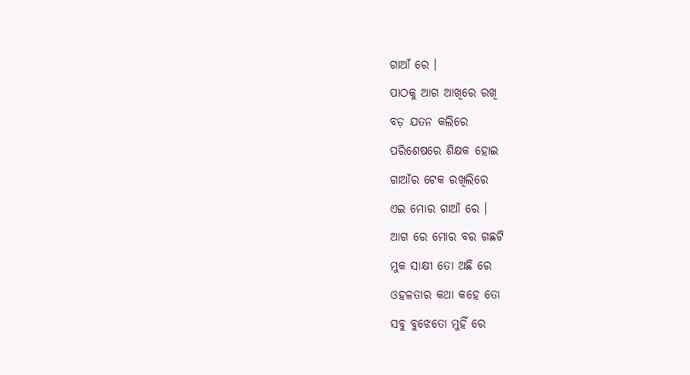ଗାଆଁ ରେ ।
ପାଠକୁ ଆଗ ଆଖିରେ ରଖି
ବଡ଼ ଯତନ କଲିରେ
ପରିଶେଷରେ ଶିକ୍ଷକ ହୋଇ
ଗାଆଁର ଟେକ ରଖିଲିରେ
ଏଇ ମୋର ଗାଆଁ ରେ ।
ଆଗ ରେ ମୋର ବର ଗଛଟି
ମୁକ ସାକ୍ଷୀ ତୋ ଅଛି ରେ
ଓହଳତାର କଥା କହେ ତୋ
ସବୁ ବୁଝେତୋ ମୁହିଁ ରେ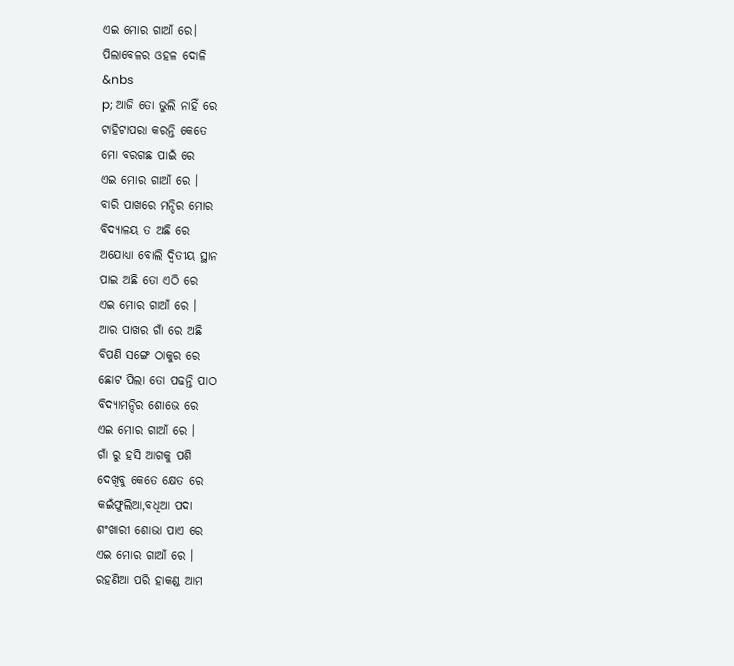ଏଇ ମୋର ଗାଆଁ ରେ।
ପିଲାବେଳର ଓହଳ ଦୋଳି
&nbs
p; ଆଜି ତୋ ଭୁଲି ନାହିଁ ରେ
ଟାହିଟାପରା କରନ୍ତି କେତେ
ମୋ ବରଗଛ ପାଇଁ ରେ
ଏଇ ମୋର ଗାଆଁ ରେ ।
ବାରି ପାଖରେ ମନ୍ଦିର ମୋର
ବିଦ୍ୟାଳୟ ତ ଅଛି ରେ
ଅଯୋଧ୍ୟା ବୋଲି ଦ୍ବିତୀୟ ସ୍ଥାନ
ପାଇ ଅଛି ତୋ ଏଠି ରେ
ଏଇ ମୋର ଗାଆଁ ରେ ।
ଆର ପାଖର ଗାଁ ରେ ଅଛି
ବିପଣି ସଙ୍ଗେ ଠାକୁର ରେ
ଛୋଟ ପିଲା ତୋ ପଢନ୍ତି ପାଠ
ବିଦ୍ୟାମନ୍ଦିର ଶୋଭେ ରେ
ଏଇ ମୋର ଗାଆଁ ରେ ।
ଗାଁ ରୁ ହସି ଆଗକୁ ପଶି
ଦେଖିବୁ କେତେ କ୍ଷେତ ରେ
କଇଁଫୁଲିଆ,ବଧିଆ ପଦା
ଶଂଖାରୀ ଶୋଭା ପାଏ ରେ
ଏଇ ମୋର ଗାଆଁ ରେ ।
ରହଣିଆ ପରି ହାକଣ୍ଡ ଆମ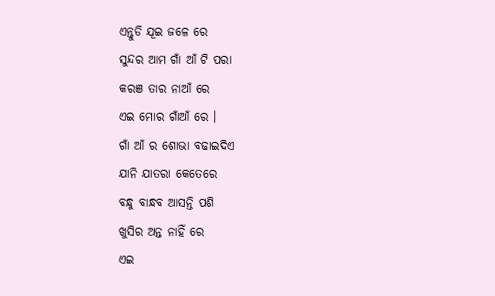ଏନ୍ତୁଡି ଯୂଇ ଜଳେ ରେ
ସୁନ୍ଦର ଆମ ଗାଁ ଆଁ ଟି ପରା
କରଞ ତାର ନାଆଁ ରେ
ଏଇ ମୋର ଗାଁଆଁ ରେ ।
ଗାଁ ଆଁ ର ଶୋଭା ବଢାଇଦିଏ
ଯାନି ଯାତରା କେତେରେ
ବନ୍ଧୁ ବାନ୍ଧବ ଆସନ୍ତି ପଶି
ଖୁସିର ଅନ୍ତ ନାହିଁ ରେ
ଏଇ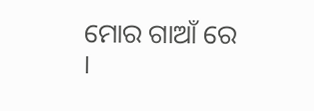ମୋର ଗାଆଁ ରେ ।